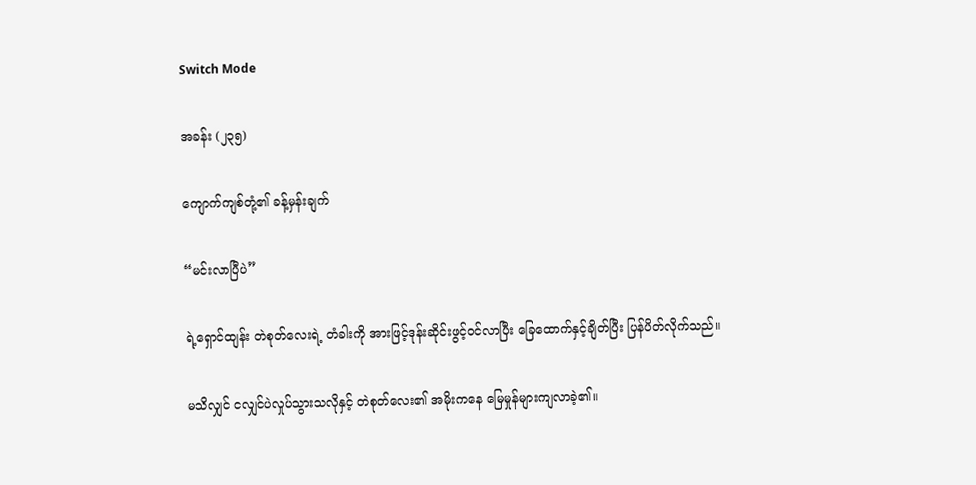Switch Mode

အခန်း (၂၃၅)

ကျောက်ကျစ်တုံ့၏ ခန့်မှန်းချက်

“မင်းလာပြီပဲ”

ရဲ့ရှောင်ထျန်း တဲစုတ်လေးရဲ့ တံခါးကို အားဖြင့်ဒုန်းဆိုင်းဖွင့်ဝင်လာပြီး ခြေထောက်နှင့်ချိတ်ပြီး ပြန်ပိတ်လိုက်သည်။

မသိလျှင် ငလျှင်ပဲလှုပ်သွားသလိုနှင့် တဲစုတ်လေး၏ အမိုးကနေ မြေမှုန်များကျလာခဲ့၏။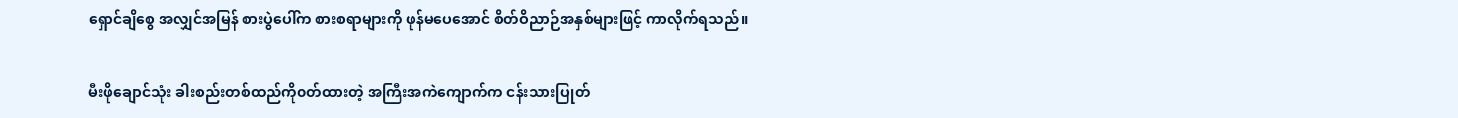ရှောင်ချိစွေ အလျှင်အမြန် စားပွဲပေါ်က စားစရာများကို ဖုန်မပေအောင် စိတ်ဝိညာဉ်အနှစ်များဖြင့် ကာလိုက်ရသည်။

မီးဖို‌ချောင်သုံး ခါးစည်းတစ်ထည်ကို၀တ်ထားတဲ့ အကြီးအကဲကျောက်က ငန်းသားပြုတ်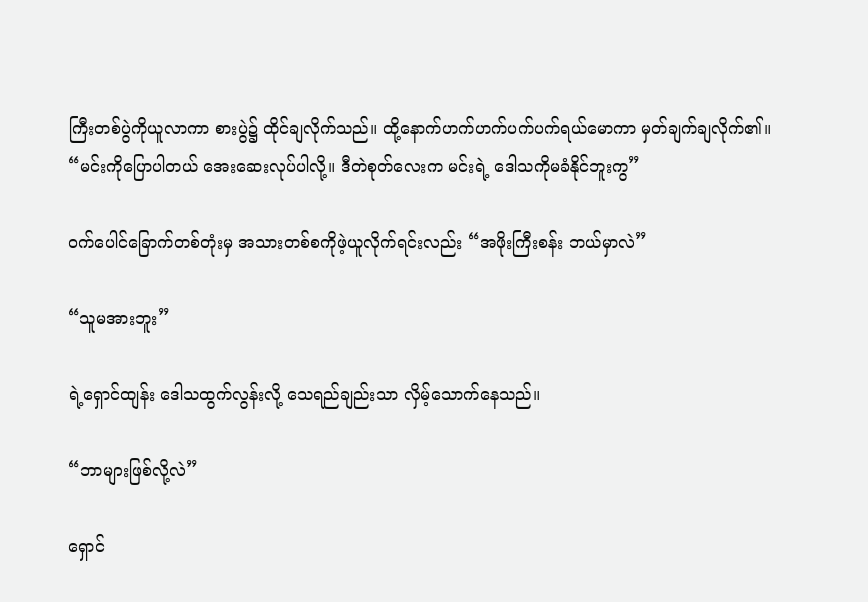ကြီးတစ်ပွဲကိုယူလာကာ စားပွဲ၌ ထိုင်ချလိုက်သည်။ ထို့နောက်ဟက်ဟက်ပက်ပက်ရယ်မောကာ မှတ်ချက်ချလိုက်၏။ “မင်းကိုပြောပါတယ် အေးဆေးလုပ်ပါလို့။ ဒီတဲစုတ်လေးက မင်းရဲ့ ဒေါသကိုမခံနိုင်ဘူးကွ”

၀က်ပေါင်ခြောက်တစ်တုံးမှ အသားတစ်စကိုဖဲ့ယူလိုက်ရင်းလည်း “အဖိုးကြီးစန်း ဘယ်မှာလဲ”

“သူမအားဘူး”

ရဲ့ရှောင်ထျန်း ဒေါသထွက်လွန်းလို့ ‌သေရည်ချည်းသာ လှိမ့်သောက်နေသည်။

“ဘာများဖြစ်လို့လဲ”

ရှောင်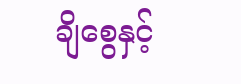ချိစွေနှင့်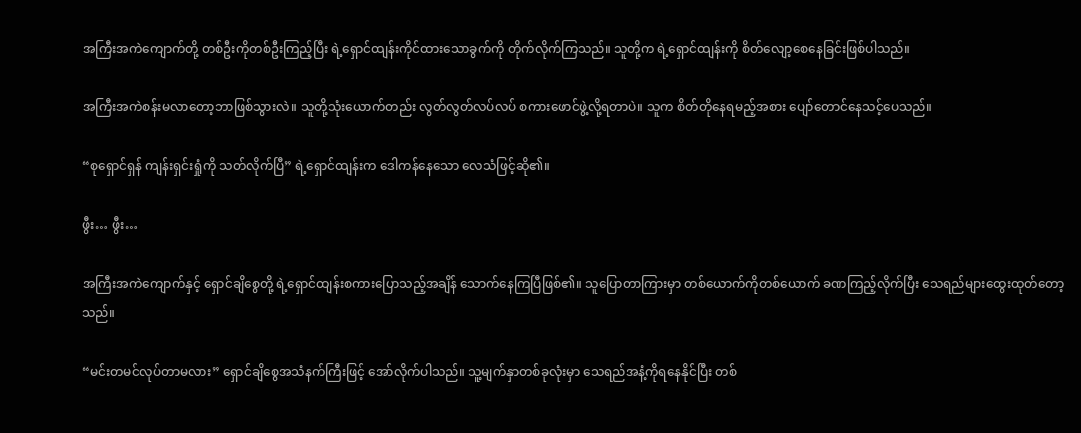အကြီးအကဲကျောက်တို့ တစ်ဦးကိုတစ်ဦးကြည့်ပြီး ရဲ့ရှောင်ထျန်းကိုင်ထားသောခွက်ကို တိုက်လိုက်ကြသည်။ သူတို့က ရဲ့ရှောင်ထျန်းကို စိတ်လျော့စေနေခြင်းဖြစ်ပါသည်။

အကြီးအကဲစန်းမလာတော့ဘာဖြစ်သွားလဲ။ သူတို့သုံးယောက်တည်း လွတ်လွတ်လပ်လပ် စကားဖောင်ဖွဲ့လို့ရတာပဲ။ သူက စိတ်တိုနေရမည့်အစား ပျော်တောင်နေသင့်ပေသည်။

“စုရှောင်ရှန် ကျန်းရှင်းရှုံကို သတ်လိုက်ပြီ” ရဲ့ရှောင်ထျန်းက ဒေါကန်နေသော လေသံဖြင့်ဆို၏။

ဖွီး… ဖွီး…

အကြီးအကဲကျောက်နှင့် ရှောင်ချိစွေတို့ ရဲ့ရှောင်ထျန်းစကားပြောသည့်အချိန် သောက်နေကြပြီဖြစ်၏။ သူပြောတာကြားမှာ တစ်ယောက်ကိုတစ်ယောက် ခဏကြည့်လိုက်ပြီး သေရည်များထွေးထုတ်တော့သည်။

“မင်းတမင်လုပ်တာမလား” ရှောင်ချိစွေအသံနက်ကြီးဖြင့် အော်လိုက်ပါသည်။ သူ့မျက်နှာတစ်ခုလုံးမှာ သေရည်အနံ့ကိုရနေနိုင်ပြီး တစ်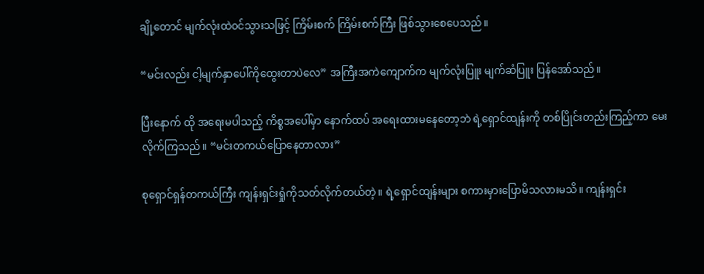ချို့တောင် မျက်လုံးထဲ၀င်သွားသဖြင့် ကြိမ်းစက် ကြိမ်းစက်ကြီး ဖြစ်သွားစေပေသည်။

“မင်းလည်း ငါ့မျက်နှာပေါ်ကိုထွေးတာပဲလေ” အကြီးအကဲကျောက်က မျက်လုံးပြူး မျက်ဆံပြူး ပြန်အော်သည်။

ပြီးနောက် ထို အရေးမပါသည့် ကိစ္စအပေါ်မှာ နောက်ထပ် အရေးထားမနေတော့ဘဲ ရဲ့ရှောင်ထျန်းကို တစ်ပြိုင်းတည်းကြည့်ကာ မေးလိုက်ကြသည်။ “မင်းတကယ်ပြောနေတာလား”

စုရှောင်ရှန်တကယ်ကြီး ကျန်းရှင်းရှုံကိုသတ်လိုက်တယ်တဲ့။ ရဲ့ရှောင်ထျန်းများ စကားမှားပြောမိသလားမသိ။ ကျန်းရှင်း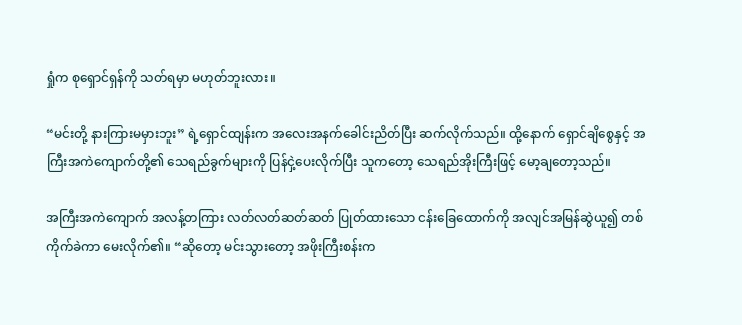ရှုံက စုရှောင်ရှန်ကို သတ်ရမှာ မဟုတ်ဘူးလား။

“မင်းတို့ နားကြားမမှားဘူး” ရဲ့ရှောင်ထျန်းက အလေးအနက်ခေါင်းညိတ်ပြီး ဆက်လိုက်သည်။ ထို့နောက် ရှောင်ချိစွေနှင့် အကြီးအကဲကျောက်တို့၏ သေရည်ခွက်များကို ပြန်ငှဲ့ပေးလိုက်ပြီး သူကတော့ သေရည်အိုးကြီးဖြင့် မော့ချတော့သည်။

အကြီးအကဲကျောက် အလန့်တကြား လတ်လတ်ဆတ်ဆတ် ပြုတ်ထားသော ငန်းခြေထောက်ကို အလျင်အမြန်‌ဆွဲယူ၍ တစ်ကိုက်ခဲကာ မေးလိုက်၏။ “ဆိုတော့ မင်းသွားတော့ အဖိုးကြီးစန်းက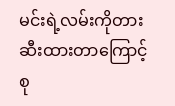မင်းရဲ့လမ်းကိုတားဆီးထားတာကြောင့် စု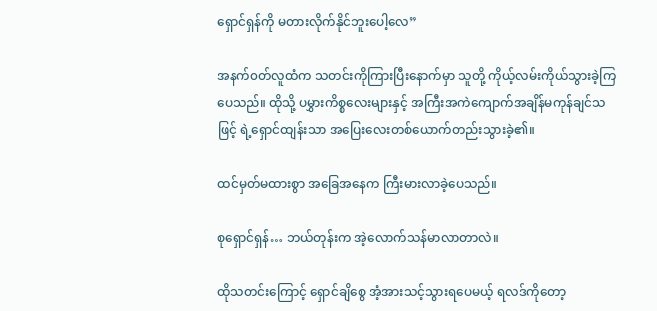ရှောင်ရှန်ကို မတားလိုက်နိုင်ဘူးပေါ့လေ”

အနက်၀တ်လူထံက သတင်းကိုကြားပြီးနောက်မှာ သူတို့ ကိုယ့်လမ်းကိုယ်သွားခဲ့ကြပေသည်။ ထိုသို့ ပမွှားကိစ္စလေးများနှင့် အကြီးအကဲကျောက်အချိန်မကုန်ချင်သဖြင့် ရဲ့ရှောင်ထျန်းသာ အပြေးလေးတစ်ယောက်တည်းသွားခဲ့၏။

ထင်မှတ်မထားစွာ အခြေအနေက ကြီးမားလာခဲ့ပေသည်။

စုရှောင်ရှန်… ဘယ်တုန်းက အဲ့လောက်သန်မာလာတာလဲ။

ထိုသတင်းကြောင့် ရှောင်ချိစွေ အံ့အားသင့်သွားရပေမယ့် ရလဒ်ကိုတော့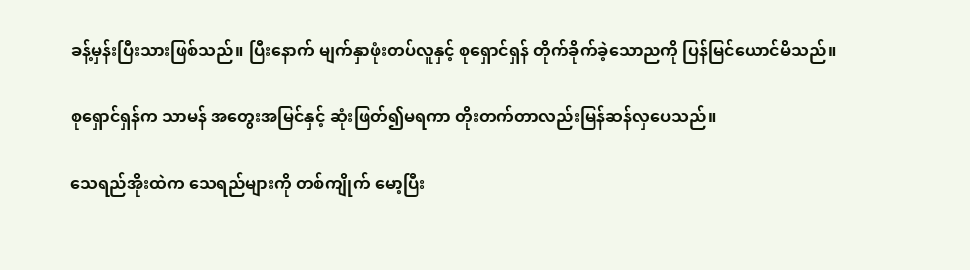ခန့်မှန်းပြီးသားဖြစ်သည်။ ပြီးနောက် မျက်နှာဖုံးတပ်လူနှင့် စုရှောင်ရှန် တိုက်ခိုက်ခဲ့သောညကို ပြန်မြင်ယောင်မိသည်။

စုရှောင်ရှန်က သာမန် အတွေးအမြင်နှင့် ဆုံးဖြတ်၍မရကာ တိုးတက်တာလည်းမြန်ဆန်လှပေသည်။

သေရည်အိုးထဲက သေရည်များကို တစ်ကျိုက် မော့ပြီး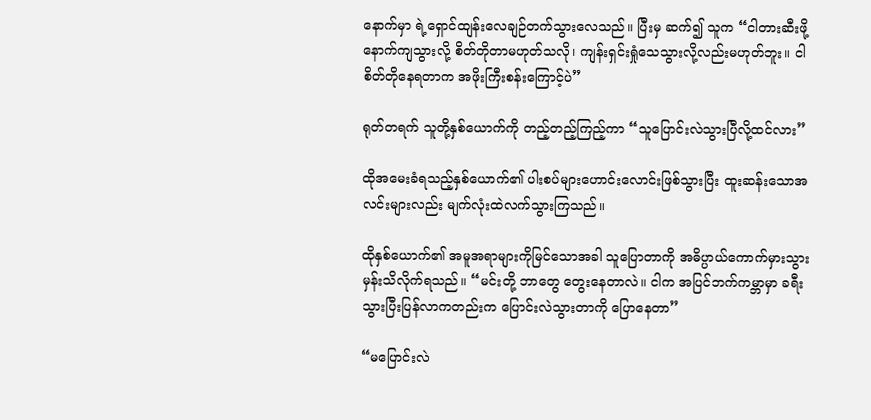နောက်မှာ ရဲ့ရှောင်ထျန်းလေချဉ်တက်သွားလေသည်။ ပြီးမှ ဆက်၍ သူက “ငါတားဆီးဖို့နောက်ကျသွားလို့ စိတ်တိုတာမဟုတ်သလို၊ ကျန်းရှင်းရှုံသေသွားလို့လည်းမဟုတ်ဘူး။ ငါစိတ်တိုနေရတာက အဖိုးကြီးစန်းကြောင့်ပဲ”

ရုတ်တရက် သူတို့နှစ်ယောက်ကို တည့်တည့်ကြည့်ကာ “သူပြောင်းလဲသွားပြီလို့ထင်လား”

ထိုအမေးခံရသည့်နှစ်ယောက်၏ ပါးစပ်များဟောင်းလောင်းဖြစ်သွားပြီး ထူးဆန်းသောအလင်းများလည်း မျက်လုံးထဲလက်သွားကြသည်။

ထိုနှစ်ယောက်၏ အမူအရာများကိုမြင်သောအခါ သူပြောတာကို အဓိပ္ပာယ်ကောက်မှားသွားမှန်းသိလိုက်ရသည်။ “မင်းတို့ ဘာတွေ တွေးနေတာလဲ။ ငါက အပြင်ဘက်ကမ္ဘာမှာ ခရီးသွားပြီးပြန်လာကတည်းက ပြောင်းလဲသွားတာကို ပြောနေတာ”

“မပြောင်းလဲ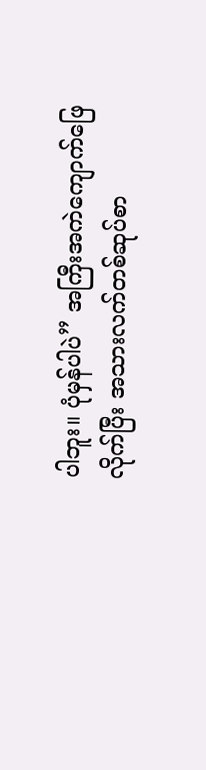ပါဘူး။ ပုံမှန်ပါပဲ” အကြီးအကဲကျောက်ဖြေလိုက်ပြီး အသားလက်တစ်ဆုပ်စာ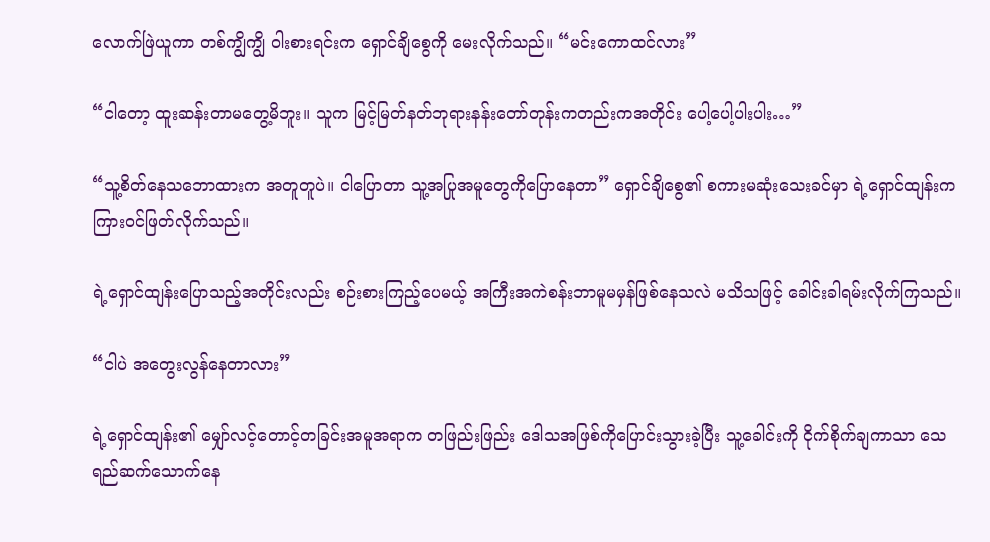လောက်ဖြဲယူကာ တစ်ကျွိကျွိ ဝါးစားရင်းက ရှောင်ချိစွေကို မေးလိုက်သည်။ “မင်းကောထင်လား”

“ငါတော့ ထူးဆန်းတာမတွေ့မိဘူး။ သူက မြင့်မြတ်နတ်ဘုရားနန်းတော်တုန်းကတည်းကအတိုင်း ‌ပေါ့ပေါ့ပါးပါး…”

“သူ့စိတ်နေသဘောထားက အတူတူပဲ။ ငါပြောတာ သူ့အပြု‌အမူတွေကိုပြောနေတာ” ရှောင်ချိစွေ၏ စကားမဆုံးသေးခင်မှာ ရဲ့ရှောင်ထျန်းက ကြား၀င်ဖြတ်လိုက်သည်။

ရဲ့ရှောင်ထျန်းပြောသည့်အတိုင်းလည်း စဉ်းစားကြည့်ပေမယ့် အကြီးအကဲစန်းဘာမူမမှန်ဖြစ်နေသလဲ မသိသဖြင့် ခေါင်းခါရမ်းလိုက်ကြသည်။

“ငါပဲ ‌အတွေးလွန်နေတာလား”

ရဲ့ရှောင်ထျန်း၏ မျှော်လင့်တောင့်တခြင်းအမူအရာက တဖြည်းဖြည်း ဒေါသအဖြစ်ကိုပြောင်းသွားခဲ့ပြီး သူ့ခေါင်းကို ငိုက်စိုက်ချကာသာ သေရည်‌ဆက်သောက်နေ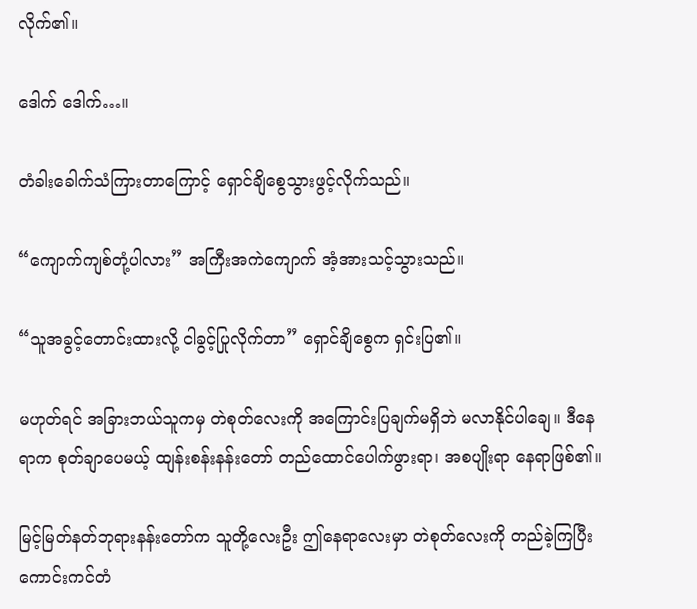လိုက်၏။

ဒေါက်‌ ဒေါက်…။

တံခါးခေါက်သံကြားတာကြောင့် ရှောင်ချိစွေသွားဖွင့်လိုက်သည်။

“ကျောက်ကျစ်တုံ့ပါလား” အကြီးအကဲကျောက် အံ့အားသင့်သွားသည်။

“သူအခွင့်တောင်းထားလို့ ငါခွင့်ပြုလိုက်တာ” ရှောင်ချိစွေက ရှင်းပြ၏။

မဟုတ်ရင် အခြားဘယ်သူကမှ တဲစုတ်လေးကို အကြောင်းပြချက်မရှိဘဲ မလာနိုင်ပါချေ။ ဒီနေရာက စုတ်ချာပေမယ့် ထျန်းစန်းနန်းတော် တည်ထောင်ပေါက်ဖွားရာ၊ အစပျိုးရာ နေရာဖြစ်၏။

မြင့်မြတ်နတ်ဘုရားနန်းတော်က သူတို့လေးဦး ဤနေရာလေးမှာ တဲစုတ်လေးကို တည်ခဲ့ကြပြီး ကောင်းကင်တံ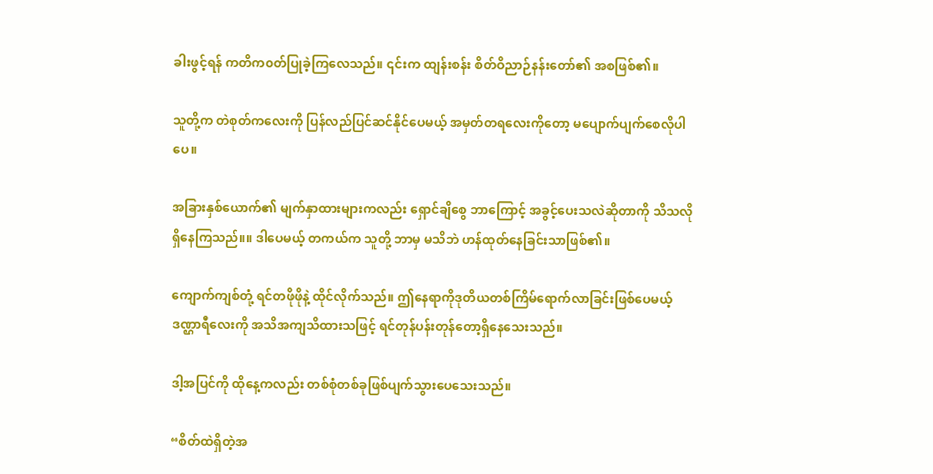ခါးဖွင့်ရန် ကတိက၀တ်ပြုခဲ့ကြလေသည်။ ၎င်းက ထျန်းစန်း စိတ်ဝိညာဉ်နန်းတော်၏ အစဖြစ်၏။

သူတို့က တဲစုတ်ကလေးကို ပြန်လည်ပြင်ဆင်နိုင်ပေမယ့် အမှတ်တရလေးကိုတော့ မပျောက်ပျက်စေလိုပါပေ။

အခြားနှစ်ယောက်၏ မျက်နှာထားများကလည်း ရှောင်ချိစွေ ဘာကြောင့် အခွင့်ပေးသလဲဆိုတာကို သိသလိုရှိနေကြသည်။။ ဒါပေမယ့် တကယ်က သူတို့ ဘာမှ မသိဘဲ ဟန်ထုတ်နေခြင်းသာဖြစ်၏။

ကျောက်ကျစ်တုံ့ ရင်တဖိုဖိုနဲ့ ထိုင်လိုက်သည်။ ဤနေရာကိုဒုတိယတစ်ကြိမ်ရောက်လာခြင်းဖြစ်ပေမယ့် ဒဏ္ဌာရီလေးကို အသိအကျသိထားသဖြင့် ရင်တုန်ပန်းတုန်တော့ရှိနေသေးသည်။

ဒါ့အပြင်ကို ထိုနေ့ကလည်း တစ်စုံတစ်ခုဖြစ်ပျက်သွားပေသေးသည်။

“စိတ်ထဲရှိတဲ့အ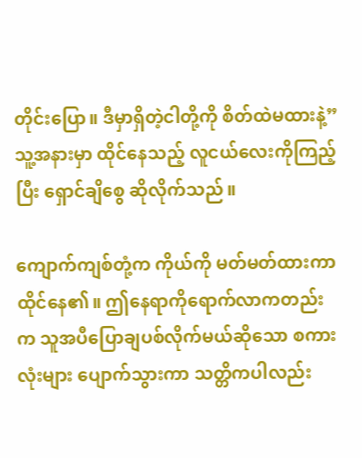တိုင်းပြော။ ဒီမှာရှိတဲ့ငါတို့ကို စိတ်ထဲမထားနဲ့” သူ့အနားမှာ ထိုင်နေသည့် လူငယ်လေးကိုကြည့်ပြီး ရှောင်ချိစွေ ဆိုလိုက်သည်။

ကျောက်ကျစ်တုံ့က ကိုယ်ကို မတ်မတ်ထားကာထိုင်နေ၏။ ဤနေရာကိုရောက်လာကတည်းက သူအပီပြောချပစ်လိုက်မယ်ဆိုသော စကားလုံးများ ပျောက်သွားကာ သတ္တိကပါလည်း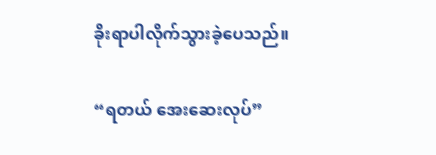ခိုးရာပါလိုက်သွားခဲ့ပေသည်။

“ရတယ် အေးဆေးလုပ်”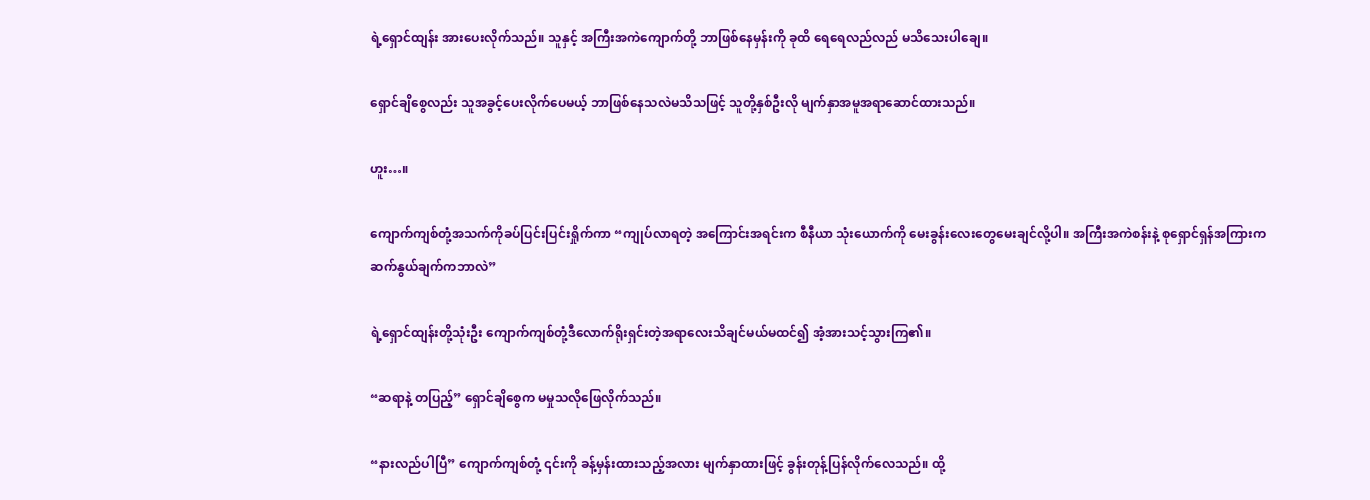ရဲ့ရှောင်ထျန်း အားပေးလိုက်သည်။ သူနှင့် အကြီးအကဲကျောက်တို့ ဘာဖြစ်နေမှန်းကို ခုထိ ရေရေလည်လည် မသိသေးပါချေ။

ရှောင်ချိစွေလည်း သူအခွင့်‌ပေးလိုက်ပေမယ့် ဘာဖြစ်နေသလဲမသိသဖြင့် သူတို့နှစ်ဦးလို မျက်နှာအမူအရာဆောင်ထားသည်။

ဟူး…။

ကျောက်ကျစ်တုံ့အသက်ကိုခပ်ပြင်းပြင်းရှိုက်ကာ “ကျုပ်လာရတဲ့ အကြောင်းအရင်းက စီနီယာ သုံးယောက်ကို မေးခွန်းလေးတွေမေးချင်လို့ပါ။ အကြီးအကဲစန်းနဲ့ စုရှောင်ရှန်အကြားက ဆက်နွယ်ချက်ကဘာလဲ”

ရဲ့ရှောင်ထျန်းတို့သုံးဦး ကျောက်ကျစ်တုံ့ဒီလောက်ရိုးရှင်းတဲ့အရာလေးသိချင်မယ်မထင်၍ အံ့အားသင့်သွားကြ၏။

“ဆရာနဲ့ တပြည့်” ရှောင်ချိစွေက မမှုသလိုဖြေလိုက်သည်။

“နားလည်ပါပြီ” ကျောက်ကျစ်တုံ့ ၎င်းကို ခန့်မှန်းထားသည့်အလား မျက်နှာထားဖြင့် ခွန်းတုန့်ပြန်လိုက်လေသည်။ ထို့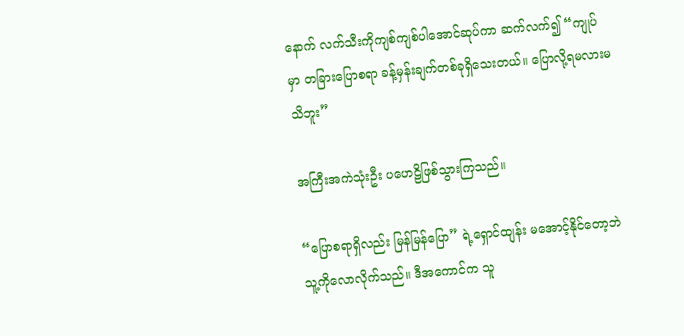နောက် လက်သီးကိုကျစ်ကျစ်ပါအောင်ဆုပ်ကာ ဆက်လက်၍ “ကျုပ်မှာ တခြား‌ပြောစရာ ခန့်မှန်းချက်တစ်ခုရှိသေးတယ်။ ပြောလို့ရမလားမသိဘူး”

အကြီးအကဲသုံးဦး ‌ပဟေဠိဖြစ်သွားကြသည်။

“ပြောစရာရှိလည်း မြန်မြန်ပြော” ရဲ့ရှောင်ထျန်း မအောင့်နိုင်တော့ဘဲ သူ့ကိုလောလိုက်သည်။ ဒီအကောင်က သူ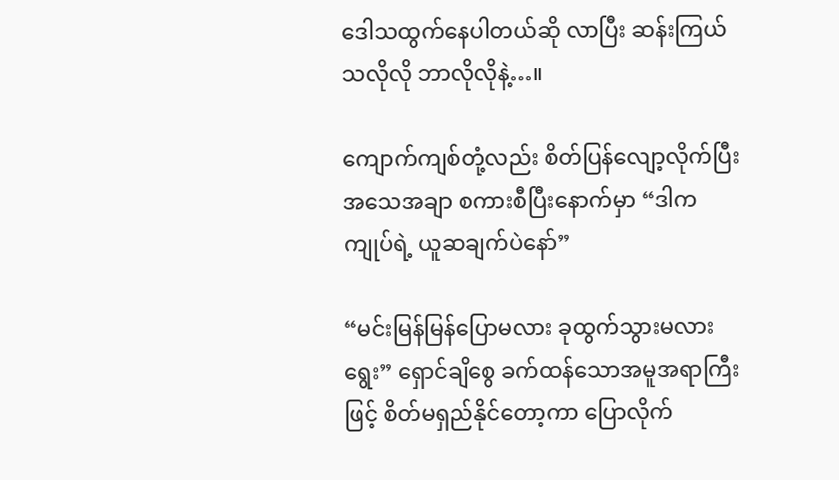ဒေါသထွက်နေပါတယ်ဆို လာပြီး ဆန်းကြယ်သလိုလို ဘာလိုလိုနဲ့…။

ကျောက်ကျစ်တုံ့လည်း စိတ်ပြန်လျော့လိုက်ပြီး‌ အသေအချာ စကားစီပြီးနောက်မှာ “ဒါက ကျုပ်ရဲ့ ယူဆချက်ပဲနော်”

“မင်းမြန်မြန်ပြောမလား ခုထွက်သွားမလား ရွေး” ရှောင်ချိစွေ ခက်ထန်သောအမူအရာကြီးဖြင့် စိတ်မရှည်နိုင်တော့ကာ ပြောလိုက်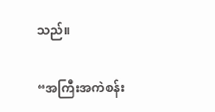သည်။

“အကြီးအကဲစန်း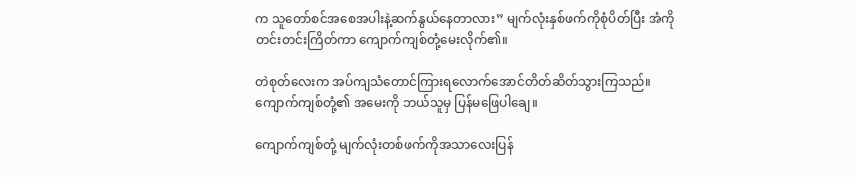က သူတော်စင်အစေအပါးနဲ့ဆက်နွယ်နေတာလား” မျက်လုံးနှစ်ဖက်ကိုစုံပိတ်ပြီး အံကိုတင်းတင်းကြိတ်ကာ ကျောက်ကျစ်တုံ့မေးလိုက်၏။

တဲစုတ်လေးက အပ်ကျသံတောင်ကြားရလောက်အောင်တိတ်ဆိတ်သွားကြသည်။ ကျောက်ကျစ်တုံ့၏ အမေးကို ဘယ်သူမှ ပြန်မဖြေပါချေ။

ကျောက်ကျစ်တုံ့ မျက်လုံးတစ်ဖက်ကိုအသာလေးပြန်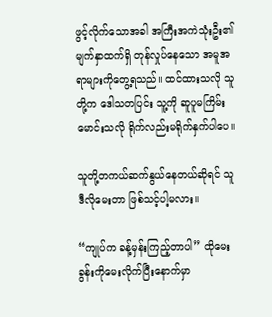ဖွင့်လိုက်သောအခါ အကြီးအကဲသုံးဦး၏ မျက်နှာထက်ရှိ တုန်လှုပ်နေသော အမူအရာများကိုတွေ့ရသည်။ ထင်ထားသလို သူတို့က ဒေါသတပြင်း သူ့ကို ဆူပူမကြိမ်းမောင်းသလို ရိုက်လည်းမရိုက်နှက်ပါပေ။

သူတို့တကယ်ဆက်နွယ်နေတယ်ဆိုရင် သူဒီလိုမေးတာ ဖြစ်သင့်ပါ့မလား။

“ကျုပ်က ခန့်မှန်းကြည့်တာပါ” ထိုမေးခွန်းကိုမေးလိုက်ပြီးနောက်မှာ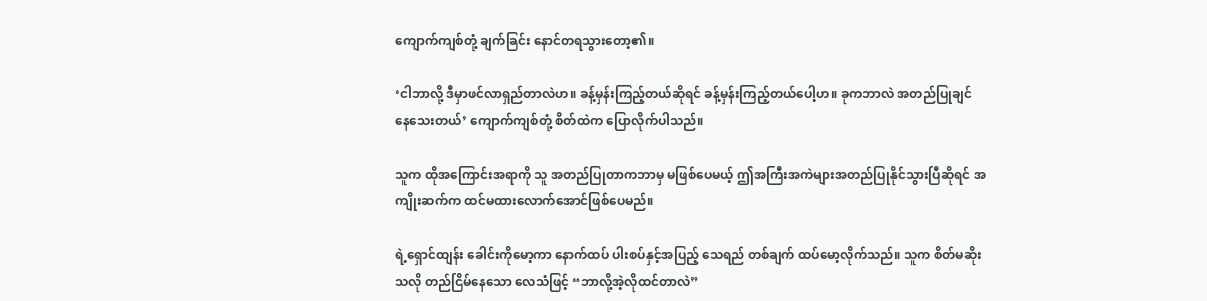ကျောက်ကျစ်တုံ့ ချက်ခြင်း နောင်တရသွားတော့၏။

‘ငါဘာလို့ ဒီမှာဖင်လာရှည်တာလဲဟ။ ခန့်မှန်းကြည့်တယ်ဆိုရင် ခန့်မှန်းကြည့်တယ်ပေါ့ဟ။ ခုကဘာလဲ အတည်ပြုချင်‌ နေသေးတယ်’ ကျောက်ကျစ်တုံ့ စိတ်ထဲက ပြောလိုက်ပါသည်။

သူက ထိုအကြောင်းအရာကို သူ အတည်ပြုတာကဘာမှ မဖြစ်ပေမယ့် ဤအကြီးအကဲများအတည်ပြုနိုင်သွားပြီဆိုရင် အကျိုးဆက်က ထင်မထားလောက်အောင်ဖြစ်ပေမည်။

ရဲ့ရှောင်ထျန်း ခေါင်းကိုမော့ကာ နောက်ထပ် ပါးစပ်နှင့်အပြည့် သေရည် တစ်ချက် ထပ်မော့လိုက်သည်။ သူက စိတ်မဆိုးသလို တည်ငြိမ်နေသော လေသံဖြင့် “ဘာလို့အဲ့လိုထင်တာလဲ”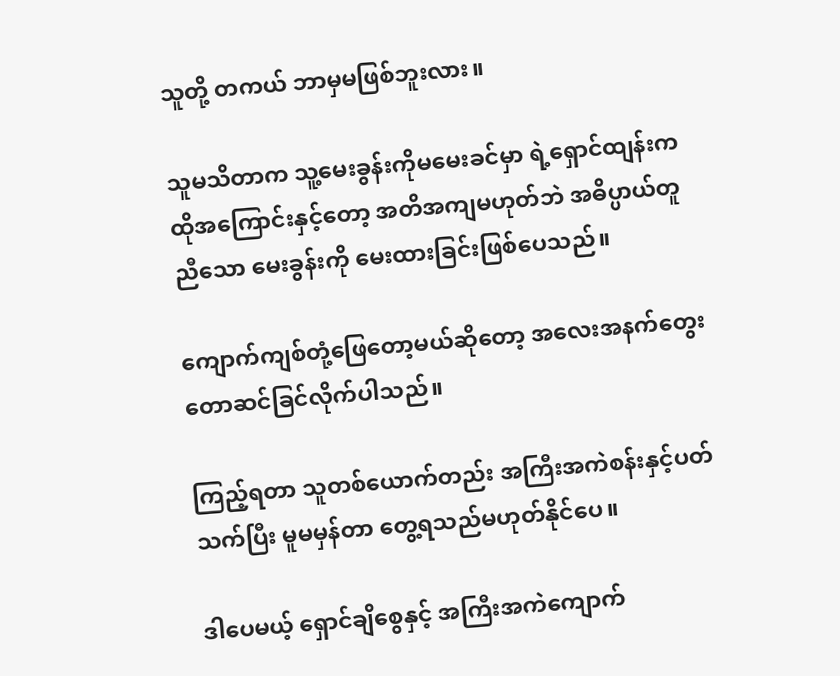သူတို့ တကယ် ဘာမှမဖြစ်ဘူးလား။

သူမသိတာက သူ့မေးခွန်းကိုမမေးခင်မှာ ရဲ့ရှောင်ထျန်းက ထိုအကြောင်းနှင့်တော့ အတိအကျမဟုတ်ဘဲ အဓိပ္ပာယ်တူညီသော မေးခွန်းကို မေးထားခြင်းဖြစ်ပေသည်။

ကျောက်ကျစ်တုံ့ဖြေတော့မယ်ဆိုတော့ အလေးအနက်တွေးတောဆင်ခြင်လိုက်ပါသည်။

ကြည့်ရတာ သူတစ်ယောက်တည်း အကြီးအကဲစန်းနှင့်ပတ်သက်ပြီး မူမမှန်တာ တွေ့ရသည်မဟုတ်နိုင်ပေ။

ဒါပေမယ့် ရှောင်ချိစွေနှင့် အကြီးအကဲကျောက်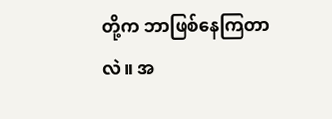တို့က ဘာဖြစ်နေကြတာလဲ။ အ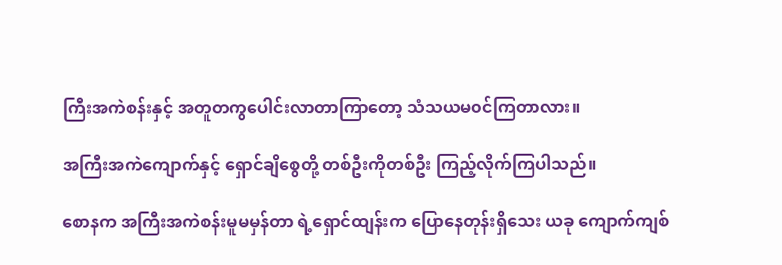ကြီးအကဲစန်းနှင့် အတူတကွပေါင်းလာတာကြာတော့ သံသယမ၀င်ကြတာလား။

အကြီးအကဲကျောက်နှင့် ရှောင်ချိစွေတို့ တစ်ဦးကိုတစ်ဦး ကြည့်လိုက်ကြပါသည်။

စောနက အကြီးအကဲစန်းမူမမှန်တာ ရဲ့ရှောင်ထျန်းက ပြောနေတုန်းရှိသေး ယခု ကျောက်ကျစ်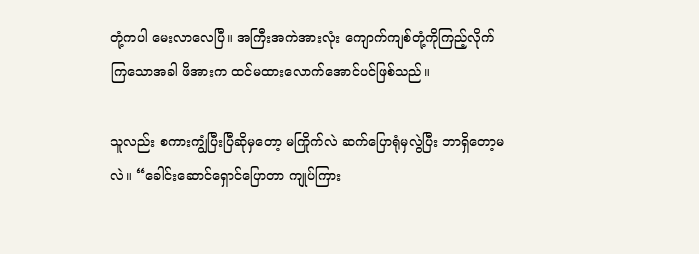တုံ့ကပါ မေးလာလေပြီ။ အကြီးအကဲအားလုံး ကျောက်ကျစ်တုံ့ကိုကြည့်လိုက်ကြသောအခါ ဖိအားက ထင်မထားလောက်အောင်ပင်ဖြစ်သည်။

သူလည်း စကားကျွံပြီးပြီဆိုမှတော့ မကြိုက်လဲ ဆက်ပြောရုံမှလွဲပြီး ဘာရှိတော့မလဲ။ “ခေါင်းဆောင်ရှောင်ပြောတာ ကျုပ်ကြား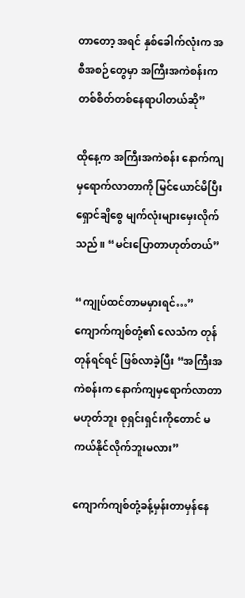တာတော့ အရင် နှစ်ခေါက်လုံးက အစီအစဉ်တွေမှာ အကြီးအကဲစန်းက တစ်စိတ်တစ်နေရာပါတယ်‌ဆို”

ထိုနေ့က အကြီးအကဲစန်း နောက်ကျမှရောက်လာတာကို မြင်ယောင်မိပြီး ရှောင်ချိစွေ မျက်လုံးများမှေးလိုက်သည်။ “မင်းပြောတာဟုတ်တယ်”

“ကျုပ်ထင်တာမမှားရင်…” ကျောက်ကျစ်တုံ့၏ လေသံက တုန်တုန်ရင်ရင် ဖြစ်လာခဲ့ပြီး “အကြီးအကဲစန်းက နောက်ကျမှရောက်လာတာမဟုတ်ဘူး စုရှင်းရှင်းကိုတောင် မကယ်နိုင်လိုက်ဘူးမလား”

ကျောက်ကျစ်တုံ့ခန့်မှန်းတာမှန်နေ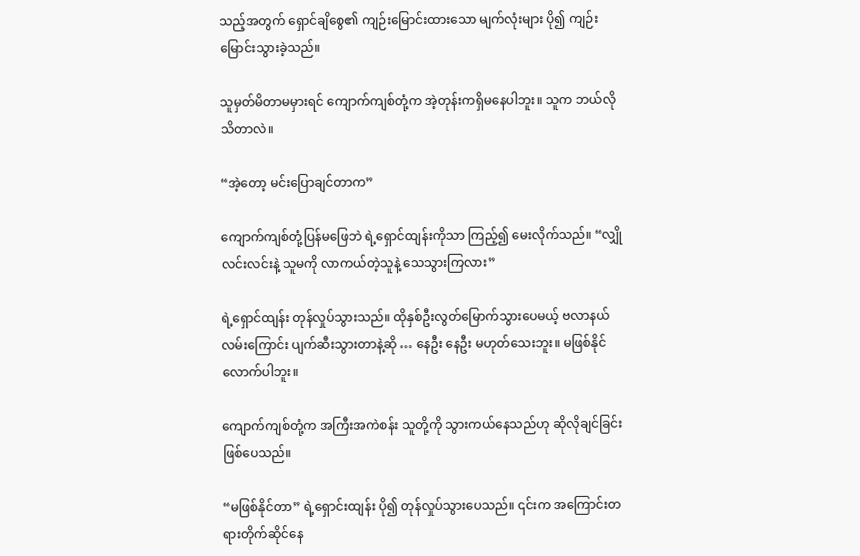သည့်အတွက် ရှောင်ချိစွေ၏ ကျဉ်းမြောင်းထားသော မျက်လုံးများ ပို၍ ကျဉ်းမြောင်းသွားခဲ့သည်။

သူမှတ်မိတာမမှားရင် ကျောက်ကျစ်တုံ့က အဲ့တုန်းကရှိမနေပါဘူး။ သူက ဘယ်လိုသိတာလဲ။

“အဲ့တော့ မင်းပြောချင်တာက”

ကျောက်ကျစ်တုံ့ပြန်မဖြေဘဲ ရဲ့ရှောင်ထျန်းကိုသာ ကြည့်၍ မေးလိုက်သည်။ “လျှိုလင်းလင်းနဲ့ သူမကို လာကယ်တဲ့သူနဲ့ သေသွားကြလား”

ရဲ့ရှောင်ထျန်း တုန်လှုပ်သွားသည်။ ထိုနှစ်ဦးလွတ်မြောက်သွားပေမယ့် ဗလာနယ် လမ်းကြောင်း ပျက်‌ဆီးသွားတာနဲ့ဆို … နေဦး နေဦး မဟုတ်သေးဘူး။ မဖြစ်နိုင်လောက်ပါဘူး။

ကျောက်ကျစ်တုံ့က အကြီးအကဲစန်း သူတို့ကို သွားကယ်နေသည်ဟု ဆိုလိုချင်ခြင်းဖြစ်ပေသည်။

“မဖြစ်နိုင်တာ” ရဲ့ရှောင်းထျန်း ပို၍ တုန်လှုပ်သွားပေသည်။ ၎င်းက အကြောင်းတရားတိုက်ဆိုင်နေ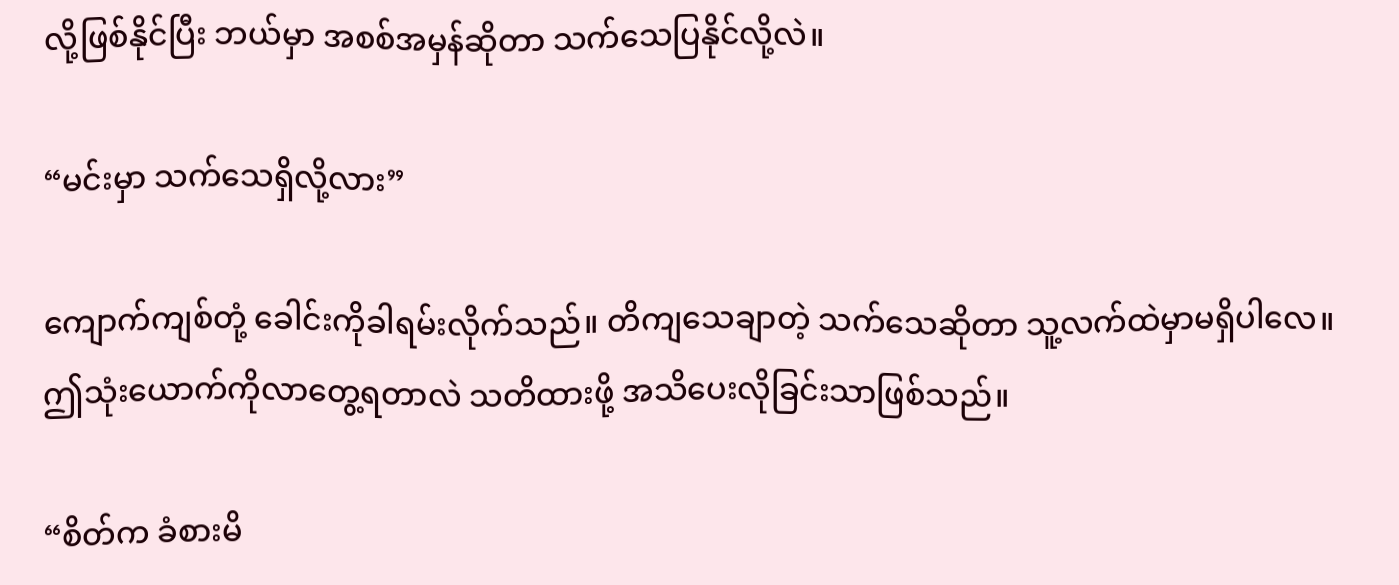လို့ဖြစ်နိုင်ပြီး ဘယ်မှာ အစစ်အမှန်‌ဆိုတာ သက်သေပြနိုင်လို့လဲ။

“မင်းမှာ သက်သေရှိလို့လား”

ကျောက်ကျစ်တုံ့ ခေါင်းကိုခါရမ်းလိုက်သည်။ တိကျသေချာတဲ့ သက်သေဆိုတာ သူ့လက်ထဲမှာမရှိပါလေ။ ဤသုံးယောက်ကိုလာတွေ့ရတာလဲ သတိထားဖို့ အသိပေးလိုခြင်းသာဖြစ်သည်။

“စိတ်က ခံစားမိ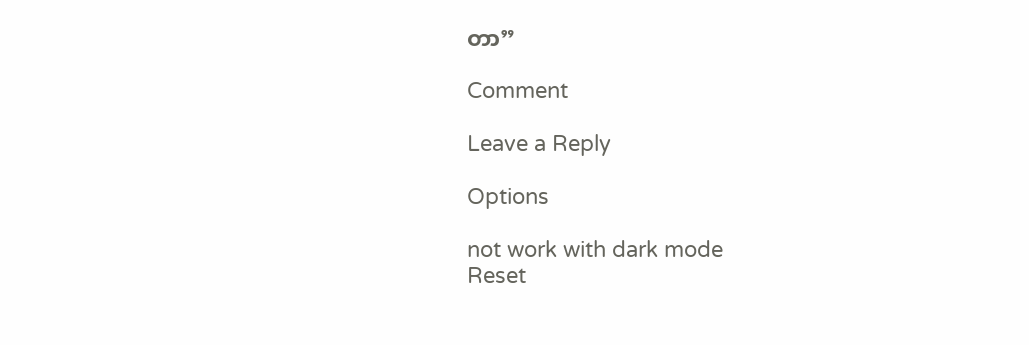တာ”

Comment

Leave a Reply

Options

not work with dark mode
Reset